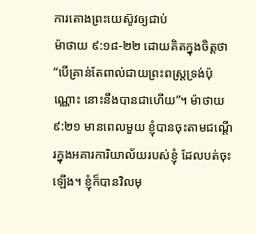ការតោងព្រះយេស៊ូវឲ្យជាប់
ម៉ាថាយ ៩:១៨-២២ ដោយគិតក្នុងចិត្តថា “បើគ្រាន់តែពាល់ជាយព្រះពស្ត្រទ្រង់ប៉ុណ្ណោះ នោះនឹងបានជាហើយ”។ ម៉ាថាយ ៩:២១ មានពេលមួយ ខ្ញុំបានចុះតាមជណ្តើរក្នុងអគារការិយាល័យរបស់ខ្ញុំ ដែលបត់ចុះឡើង។ ខ្ញុំក៏បានវិលមុ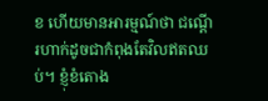ខ ហើយមានអារម្មណ៍ថា ជណ្តើរហាក់ដូចជាកំពុងតែវិលឥតឈប់។ ខ្ញុំខំតោង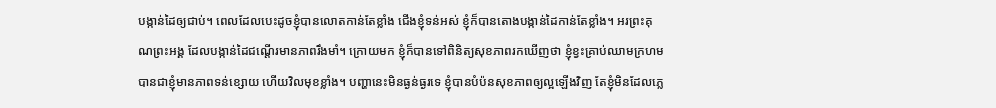បង្កាន់ដៃឲ្យជាប់។ ពេលដែលបេះដូចខ្ញុំបានលោតកាន់តែខ្លាំង ជើងខ្ញុំទន់អស់ ខ្ញុំក៏បានតោងបង្កាន់ដៃកាន់តែខ្លាំង។ អរព្រះគុណព្រះអង្គ ដែលបង្កាន់ដៃជណ្តើរមានភាពរឹងមាំ។ ក្រោយមក ខ្ញុំក៏បានទៅពិនិត្យសុខភាពរកឃើញថា ខ្ញុំខ្វះគ្រាប់ឈាមក្រហម បានជាខ្ញុំមានភាពទន់ខ្សោយ ហើយវិលមុខខ្លាំង។ បញ្ហានេះមិនធ្ងន់ធ្ងរទេ ខ្ញុំបានបំប៉នសុខភាពឲ្យល្អឡើងវិញ តែខ្ញុំមិនដែលភ្លេ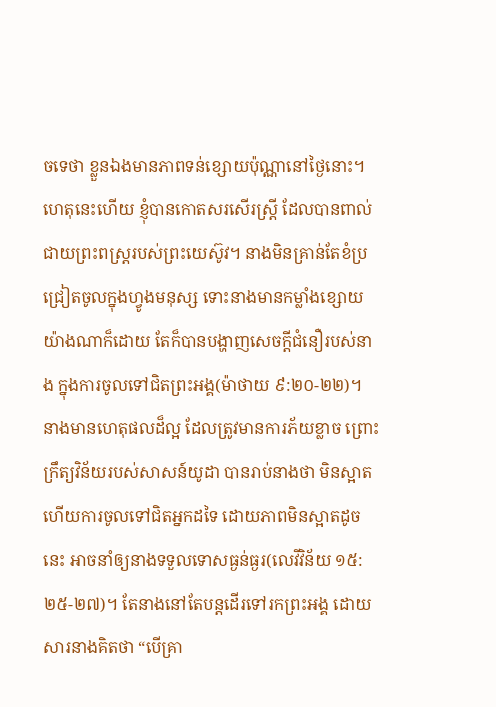ចទេថា ខ្លួនឯងមានភាពទន់ខ្សោយប៉ុណ្ណានៅថ្ងៃនោះ។ ហេតុនេះហើយ ខ្ញុំបានកោតសរសើរស្ត្រី ដែលបានពាល់ជាយព្រះពស្ត្ររបស់ព្រះយេស៊ូវ។ នាងមិនគ្រាន់តែខំប្រជ្រៀតចូលក្នុងហ្វូងមនុស្ស ទោះនាងមានកម្លាំងខ្សោយយ៉ាងណាក៏ដោយ តែក៏បានបង្ហាញសេចក្តីជំនឿរបស់នាង ក្នុងការចូលទៅជិតព្រះអង្គ(ម៉ាថាយ ៩:២០-២២)។ នាងមានហេតុផលដ៏ល្អ ដែលត្រូវមានការភ័យខ្លាច ព្រោះក្រឹត្យវិន័យរបស់សាសន៍យូដា បានរាប់នាងថា មិនស្អាត ហើយការចូលទៅជិតអ្នកដទៃ ដោយភាពមិនស្អាតដូចនេះ អាចនាំឲ្យនាងទទួលទោសធ្ងន់ធ្ងរ(លេវីវិន័យ ១៥:២៥-២៧)។ តែនាងនៅតែបន្តដើរទៅរកព្រះអង្គ ដោយសារនាងគិតថា “បើគ្រា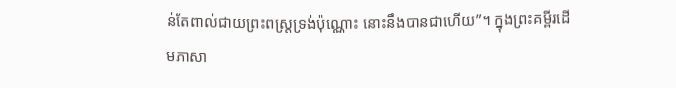ន់តែពាល់ជាយព្រះពស្ត្រទ្រង់ប៉ុណ្ណោះ នោះនឹងបានជាហើយ”។ ក្នុងព្រះគម្ពីរដើមភាសា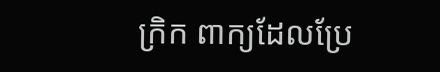ក្រិក ពាក្យដែលប្រែ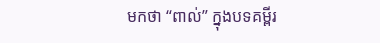មកថា “ពាល់” ក្នុងបទគម្ពីរ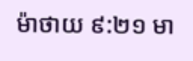ម៉ាថាយ ៩:២១ មា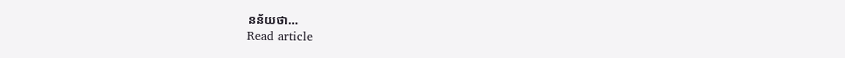នន័យថា…
Read article